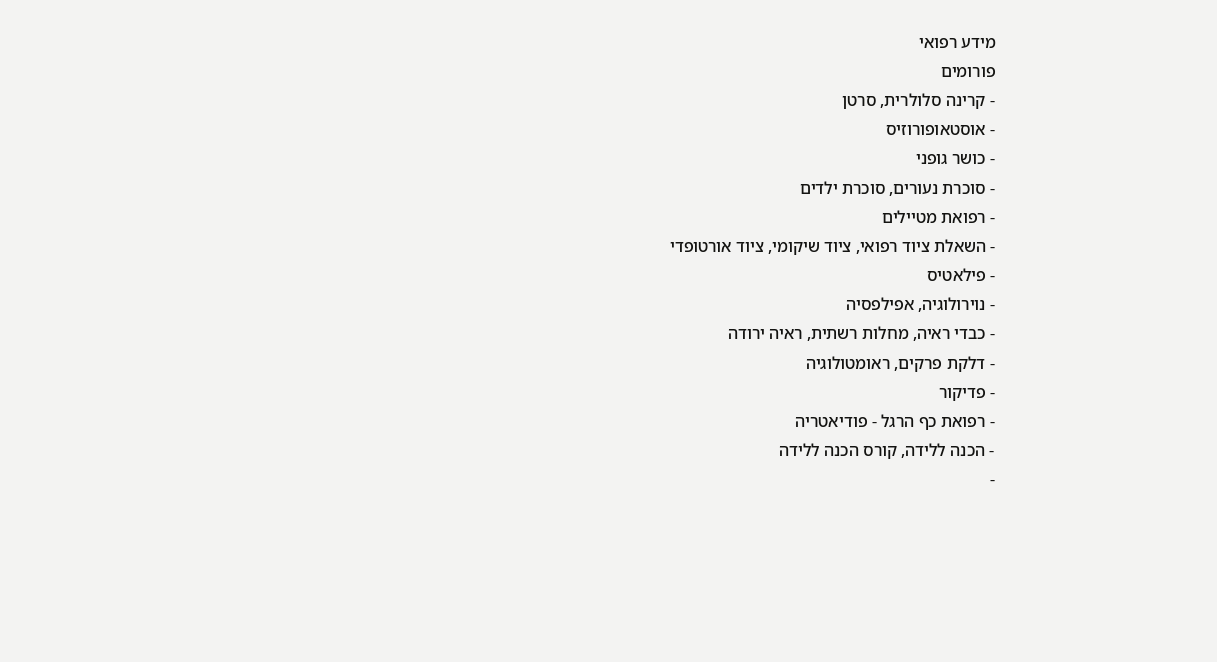מידע רפואי
פורומים
- קרינה סלולרית, סרטן
- אוסטאופורוזיס
- כושר גופני
- סוכרת נעורים, סוכרת ילדים
- רפואת מטיילים
- השאלת ציוד רפואי, ציוד שיקומי, ציוד אורטופדי
- פילאטיס
- נוירולוגיה, אפילפסיה
- כבדי ראיה, מחלות רשתית, ראיה ירודה
- דלקת פרקים, ראומטולוגיה
- פדיקור
- רפואת כף הרגל - פודיאטריה
- הכנה ללידה, קורס הכנה ללידה
-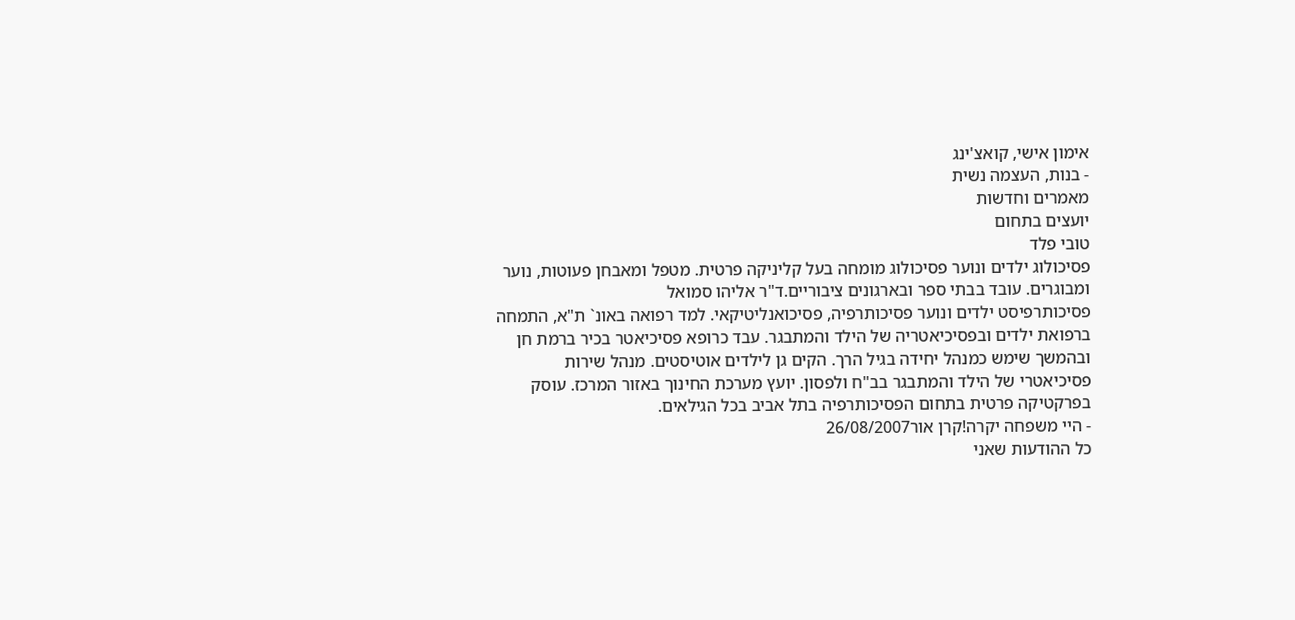אימון אישי, קואצ'ינג
- בנות, העצמה נשית
מאמרים וחדשות
יועצים בתחום
טובי פלד
פסיכולוג ילדים ונוער פסיכולוג מומחה בעל קליניקה פרטית. מטפל ומאבחן פעוטות, נוער ומבוגרים. עובד בבתי ספר ובארגונים ציבוריים.ד"ר אליהו סמואל
פסיכותרפיסט ילדים ונוער פסיכותרפיה, פסיכואנליטיקאי. למד רפואה באונ` ת"א, התמחה ברפואת ילדים ובפסיכיאטריה של הילד והמתבגר. עבד כרופא פסיכיאטר בכיר ברמת חן ובהמשך שימש כמנהל יחידה בגיל הרך. הקים גן לילדים אוטיסטים. מנהל שירות פסיכיאטרי של הילד והמתבגר בב"ח ולפסון. יועץ מערכת החינוך באזור המרכז. עוסק בפרקטיקה פרטית בתחום הפסיכותרפיה בתל אביב בכל הגילאים.
- היי משפחה יקרה!קרן אור26/08/2007
כל ההודעות שאני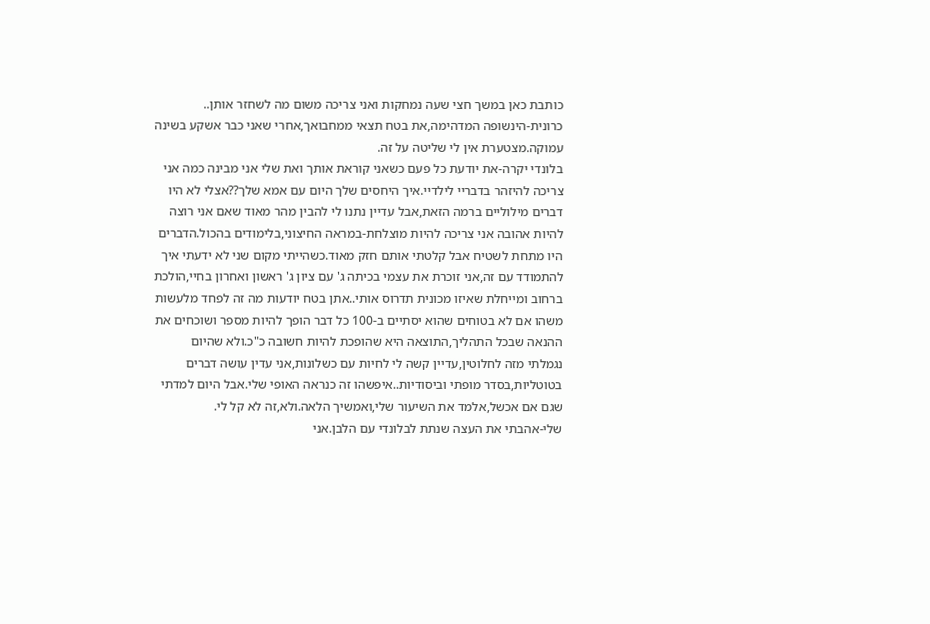כותבת כאן במשך חצי שעה נמחקות ואני צריכה משום מה לשחזר אותן..
כרונית-הינשופה המדהימה,את בטח תצאי ממחבואך,אחרי שאני כבר אשקע בשינה עמוקה.מצטערת אין לי שליטה על זה.
בלונדי יקרה-את יודעת כל פעם כשאני קוראת אותך ואת שלי אני מבינה כמה אני צריכה להיזהר בדבריי לילדיי.איך היחסים שלך היום עם אמא שלך??אצלי לא היו דברים מילוליים ברמה הזאת,אבל עדיין נתנו לי להבין מהר מאוד שאם אני רוצה להיות אהובה אני צריכה להיות מוצלחת-במראה החיצוני,בלימודים בהכול.הדברים היו מתחת לשטיח אבל קלטתי אותם חזק מאוד.כשהייתי מקום שני לא ידעתי איך להתמודד עם זה,אני זוכרת את עצמי בכיתה ג' עם ציון ג' ראשון ואחרון בחיי,הולכת ברחוב ומייחלת שאיזו מכונית תדרוס אותי..אתן בטח יודעות מה זה לפחד מלעשות משהו אם לא בטוחים שהוא יסתיים ב-100 כל דבר הופך להיות מספר ושוכחים את ההנאה שבכל התהליך,התוצאה היא שהופכת להיות חשובה כ"כ.ולא שהיום נגמלתי מזה לחלוטין,עדיין קשה לי לחיות עם כשלונות,אני עדין עושה דברים בטוטליות,בסדר מופתי וביסודיות..איפשהו זה כנראה האופי שלי.אבל היום למדתי שגם אם אכשל,אלמד את השיעור שלי,ואמשיך הלאה.ולא,זה לא קל לי.
שלי-אהבתי את העצה שנתת לבלונדי עם הלבן.אני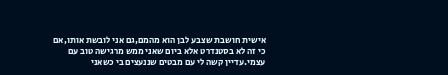אישית חושבת שצבע לבן הוא מהמם,גם אני לובשת אותו,אם כי זה לא בסטנדרט אלא ביום שאני ממש מרגישה טוב עם עצמי.עדיין קשה לי עם מבטים שננעצים בי כשאני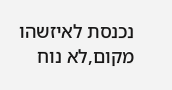נכנסת לאיזשהו מקום,לא נוח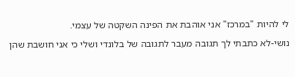לי להיות "במרכז" אני אוהבת את הפינה השקטה של עצמי.
נושי-לא כתבתי לך תגובה מעבר לתגובה של בלונדי ושלי כי אני חושבת שהן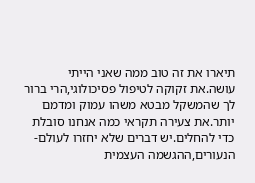תיארו את זה טוב ממה שאני הייתי עושה.את זקוקה לטיפול פסיכולוגי,הרי ברור לך שהמשקל מבטא משהו עמוק ומדמם יותר.את צעירה תקראי כמה אנחנו סובלת כדי להחלים.יש דברים שלא יחזרו לעולם-הנעורים,ההגשמה העצמית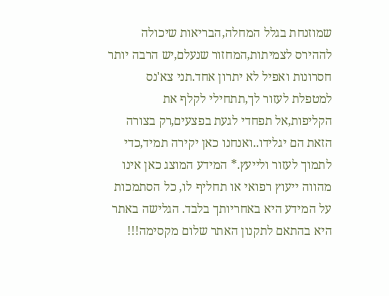שמוזנחת בגלל המחלה,הבריאות שיכולה לההירס לצמיתות,המחזור שנעלם,יש הרבה יותר חסרונות ואפיל לא יתרון אחד.תני צא'נס למטפלת לעזור לך,תתחילי לקלף את הקליפות,אל תפחדי לגעת בפצעים,רק בצורה הזאת הם יגלידו..ואנחנו כאן יקירה תמיד,כדי לתמוך לעזור ולייעץ.* המידע המוצג כאן אינו מהווה ייעוץ רפואי או תחליף לו, כל הסתמכות על המידע היא באחריותך בלבד. הגלישה באתר היא בהתאם לתקנון האתר שלום מקסימה!!!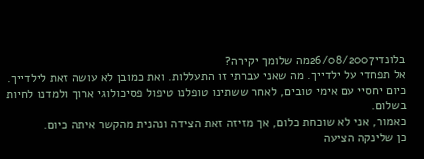בלונדי26/08/2007מה שלומך יקירה?
אל תפחדי על ילדייך. מה שאני עברתי זו התעללות. ואת כמובן לא עושה זאת לילדייך.
כיום יחסיי עם אימי טובים, לאחר ששתינו טופלנו טיפול פסיכולוגי ארוך ולמדנו לחיות בשלום.
כאמור, אני לא שוכחת כלום, אך מזיזה זאת הצידה ונהנית מהקשר איתה כיום.
כן שלינקה הציעה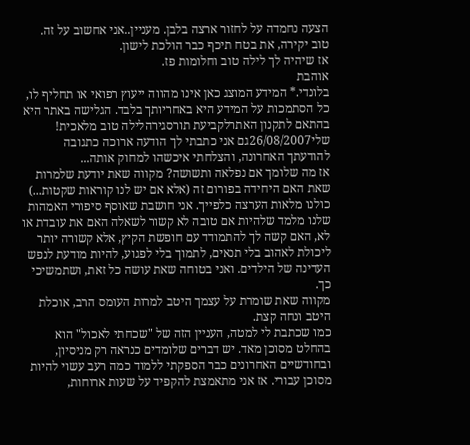הצעה נחמדה על לחזור ארצה בלבן. מעניין..אני אחשוב על זה.
טוב יקירה, את בטח תיכף כבר הולכת לישון.
אז שיהיה לך לילה טוב וחלומות פז.
אוהבת
בלונדי.* המידע המוצג כאן אינו מהווה ייעוץ רפואי או תחליף לו, כל הסתמכות על המידע היא באחריותך בלבד. הגלישה באתר היא בהתאם לתקנון האתרלקביעת תורסגירהלילה טוב מלאכית!
שלי26/08/2007גם אני כתבתי לך הודעה ארוכה כתגובה להודעתך האחרונה, והצלחתי איכשהו למחוק אותה...
אז מה שלומך אם נפלאה ותשושה? מקווה שאת יודעת שלמרות שאת האם היחידה בפורום זה (אלא אם יש לנו קוראות שקטות...) כולנו מלאות הערצה כלפייך. אני חושבת שאוסף סיפורי האמהות שלנו מלמד שלהיות אם טובה לא קשור לשאלה האם את עובדת או לא, האם קשה לך להתמודד עם חופשת הקיץ, אלא קשורה יותר ליכולת לאהוב בלי תנאים, לתמוך בלי לפגוע, להיות מודעת לנפש העדינה של הילדים. ואני בטוחה שאת עושה כל זאת, ושתמשיכי כך.
מקווה שאת שומרת על עצמך היטב למרות העומס הרב, אוכלת היטב ונחה קצת.
כמו שכתבת לי למטה, העניין הזה של "שכחתי לאכול" הוא בהחלט מסוכן מאד. יש דברים שלומדים כנראה רק מניסיון, ובחודשיים האחרונים כבר הספקתי ללמוד כמה רעב עשוי להיות מסוכן עבורי. אז אני מתאמצת להקפיד על שעות ארוחות,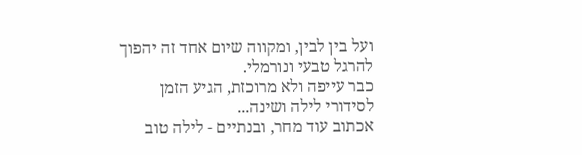ועל בין לבין, ומקווה שיום אחד זה יהפוך להרגל טבעי ונורמלי.
כבר עייפה ולא מרוכזת, הגיע הזמן לסידורי לילה ושינה...
אכתוב עוד מחר, ובנתיים - לילה טוב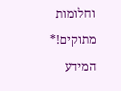וחלומות מתוקים!* המידע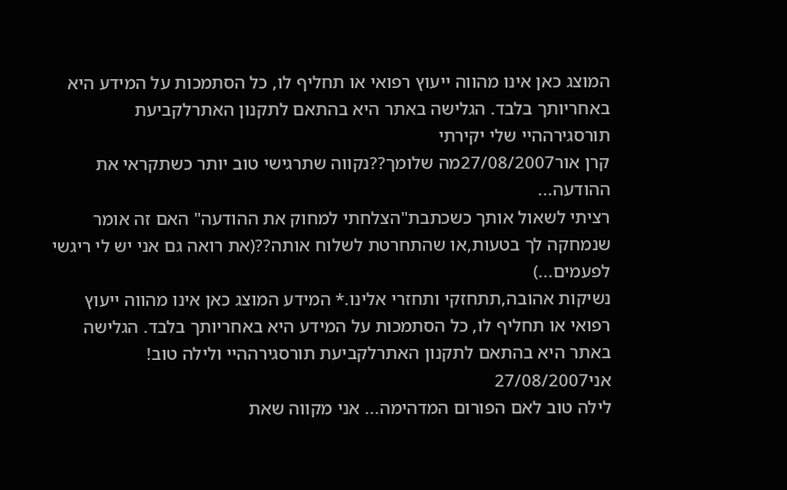המוצג כאן אינו מהווה ייעוץ רפואי או תחליף לו, כל הסתמכות על המידע היא באחריותך בלבד. הגלישה באתר היא בהתאם לתקנון האתרלקביעת תורסגירההיי שלי יקירתי
קרן אור27/08/2007מה שלומך??נקווה שתרגישי טוב יותר כשתקראי את ההודעה...
רציתי לשאול אותך כשכתבת"הצלחתי למחוק את ההודעה" האם זה אומר שנמחקה לך בטעות,או שהתחרטת לשלוח אותה??(את רואה גם אני יש לי ריגשי לפעמים...)
נשיקות אהובה,תתחזקי ותחזרי אלינו.* המידע המוצג כאן אינו מהווה ייעוץ רפואי או תחליף לו, כל הסתמכות על המידע היא באחריותך בלבד. הגלישה באתר היא בהתאם לתקנון האתרלקביעת תורסגירההיי ולילה טוב!
אני27/08/2007
לילה טוב לאם הפורום המדהימה... אני מקווה שאת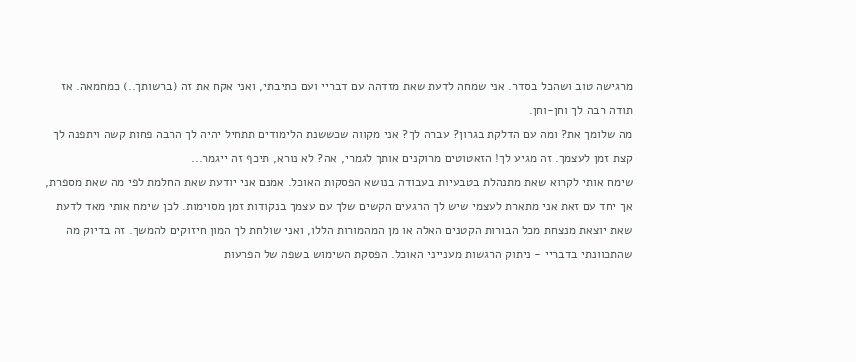מרגישה טוב ושהכל בסדר. אני שמחה לדעת שאת מזדהה עם דבריי ועם כתיבתי, ואני אקח את זה (ברשותך..) כמחמאה. אז תודה רבה לך וחן-וחן.
מה שלומך את? ומה עם הדלקת בגרון? עברה לך? אני מקווה שכששנת הלימודים תתחיל יהיה לך הרבה פחות קשה ויתפנה לך קצת זמן לעצמך. זה מגיע לך! הזאטוטים מרוקנים אותך לגמרי, אה? לא נורא, תיכף זה ייגמר...
שימח אותי לקרוא שאת מתנהלת בטבעיות בעבודה בנושא הפסקות האוכל. אמנם אני יודעת שאת החלמת לפי מה שאת מספרת, אך יחד עם זאת אני מתארת לעצמי שיש לך הרגעים הקשים שלך עם עצמך בנקודות זמן מסוימות. לכן שימח אותי מאד לדעת שאת יוצאת מנצחת מכל הבורות הקטנים האלה או מן המהמורות הללו, ואני שולחת לך המון חיזוקים להמשך. זה בדיוק מה שהתכוונתי בדבריי - ניתוק הרגשות מענייני האוכל. הפסקת השימוש בשפה של הפרעות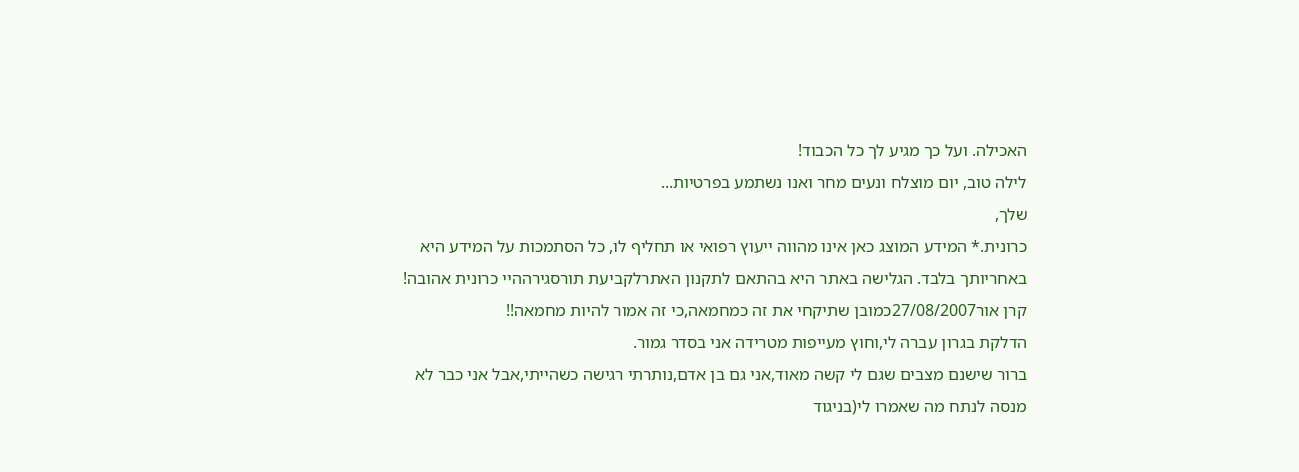האכילה. ועל כך מגיע לך כל הכבוד!
לילה טוב, יום מוצלח ונעים מחר ואנו נשתמע בפרטיות...
שלך,
כרונית.* המידע המוצג כאן אינו מהווה ייעוץ רפואי או תחליף לו, כל הסתמכות על המידע היא באחריותך בלבד. הגלישה באתר היא בהתאם לתקנון האתרלקביעת תורסגירההיי כרונית אהובה!
קרן אור27/08/2007כמובן שתיקחי את זה כמחמאה,כי זה אמור להיות מחמאה!!
הדלקת בגרון עברה לי,וחוץ מעייפות מטרידה אני בסדר גמור.
ברור שישנם מצבים שגם לי קשה מאוד,אני גם בן אדם,נותרתי רגישה כשהייתי,אבל אני כבר לא מנסה לנתח מה שאמרו לי(בניגוד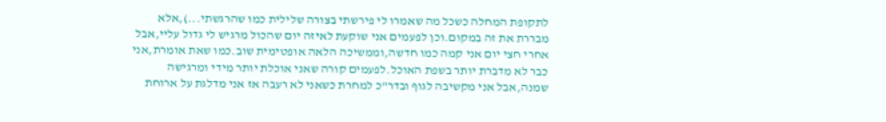לתקופת המחלה כשכל מה שאמרו לי פירשתי בצורה שלילית כמו שהרגשתי...),אלא מבררת את זה במקום.וכן לפעמים אני שוקעת לאיזה יום שהכול מרגיש לי גדול עליי,אבל אחרי חצי יום אני קמה כמו חדשה,וממשיכה הלאה אופטימית שוב.כמו שאת אומרת,אני כבר לא מדברת יותר בשפת האוכל.לפעמים קורה שאני אוכלת יותר מידי ומרגישה שמנה,אבל אני מקשיבה לגוף ובדר"כ למחרת כשאני לא רעבה אז אני מדלגת על ארוחת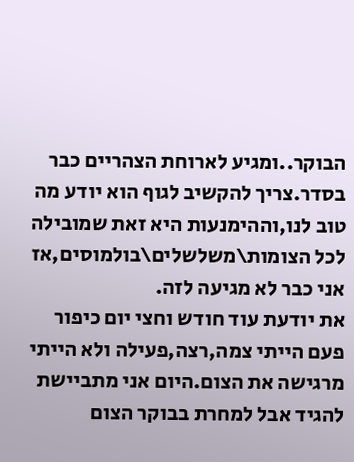הבוקר..ומגיע לארוחת הצהריים כבר בסדר.צריך להקשיב לגוף הוא יודע מה טוב לנו,וההימנעות היא זאת שמובילה לכל הצומות\משלשלים\בולמוסים,אז אני כבר לא מגיעה לזה.
את יודעת עוד חודש וחצי יום כיפור פעם הייתי צמה,רצה,פעילה ולא הייתי מרגישה את הצום.היום אני מתביישת להגיד אבל למחרת בבוקר הצום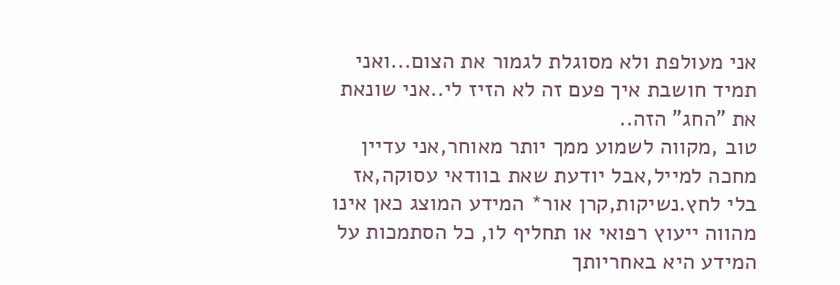אני מעולפת ולא מסוגלת לגמור את הצום...ואני תמיד חושבת איך פעם זה לא הזיז לי..אני שונאת את "החג" הזה..
טוב ,מקווה לשמוע ממך יותר מאוחר,אני עדיין מחכה למייל,אבל יודעת שאת בוודאי עסוקה,אז בלי לחץ.נשיקות,קרן אור* המידע המוצג כאן אינו מהווה ייעוץ רפואי או תחליף לו, כל הסתמכות על המידע היא באחריותך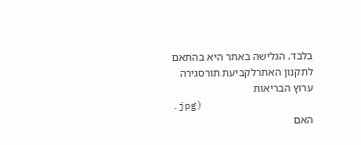בלבד. הגלישה באתר היא בהתאם לתקנון האתרלקביעת תורסגירה
ערוץ הבריאות
.jpg)
האם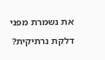את נשמרת מפני דלקת נרתיקית?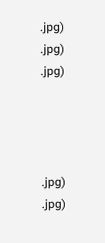.jpg)
.jpg)
.jpg)




.jpg)
.jpg)